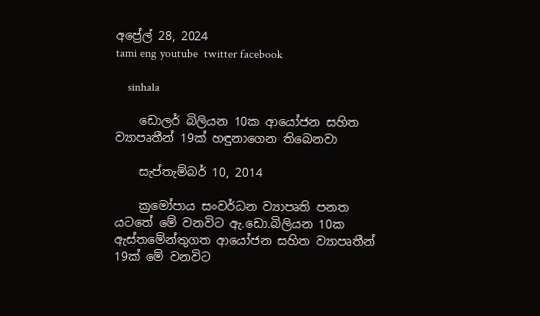අප්‍රේල් 28, 2024
tami eng youtube  twitter facebook

    sinhala

    ඩොලර් බිලියන 10ක ආයෝජන සහිත ව්‍යාපෘතීන් 19ක් හඳුනාගෙන තිබෙනවා

    සැප්තැම්බර් 10, 2014

    ක්‍රමෝපාය සංවර්ධන ව්‍යාපෘති පනත යටතේ මේ වනවිට ඇ.ඩො.බිලියන 10ක ඇස්තමේන්තුගත ආයෝජන සහිත ව්‍යාපෘතීන් 19ක් මේ වනවිට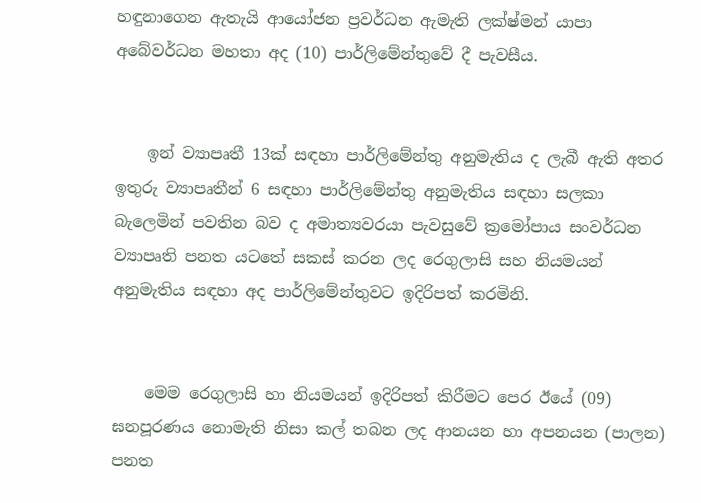හඳුනාගෙන ඇතැයි ආයෝජන ප්‍රවර්ධන ඇමැති ලක්ෂ්මන් යාපා අබේවර්ධන මහතා අද (10) පාර්ලිමේන්තුවේ දී පැවසීය.


    ඉන් ව්‍යාපෘතී 13ක් සඳහා පාර්ලිමේන්තු අනුමැතිය ද ලැබී ඇති අතර ඉතුරු ව්‍යාපෘතීන් 6 සඳහා පාර්ලිමේන්තු අනුමැතිය සඳහා සලකා බැලෙමින් පවතින බව ද අමාත්‍යවරයා පැවසුවේ ක්‍රමෝපාය සංවර්ධන ව්‍යාපෘති පනත යටතේ සකස් කරන ලද රෙගුලාසි සහ නියමයන් අනුමැතිය සඳහා අද පාර්ලිමේන්තුවට ඉදිරිපත් කරමිනි.


    මෙම රෙගුලාසි හා නියමයන් ඉදිරිපත් කිරීමට පෙර ඊයේ (09) ඝනපූරණය නොමැති නිසා කල් තබන ලද ආනයන හා අපනයන (පාලන) පනත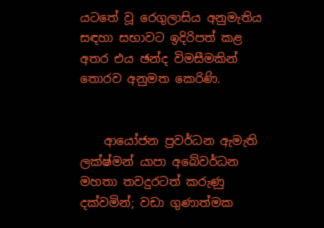ය‍ටතේ වූ රෙගුලාසිය අනුමැතිය සඳහා සභාවට ඉදිරිපත් කළ අතර එය ඡන්ද විමසීමකින් තොරව අනුමත කෙරිණි.


    ආයෝජන ප්‍රවර්ධන ඇමැති ලක්ෂ්මන් යාපා අබේවර්ධන මහතා තවදුරටත් කරුණු දක්වමින්; වඩා ගුණාත්මක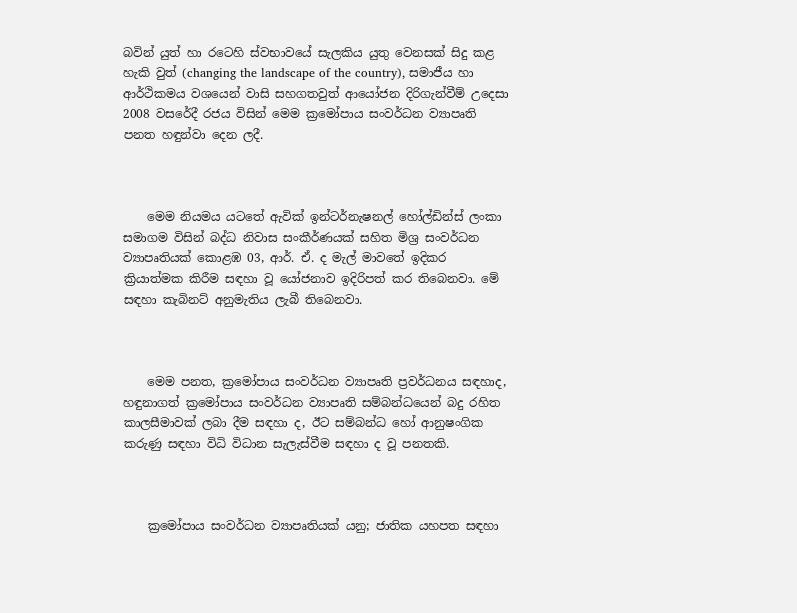බවින් යුත් හා ‍‍රටෙහි ස්වභාවයේ සැලකිය යුතු වෙනසක් සිදු කළ හැකි වුත් (changing the landscape of the country), සමාජීය හා ආර්ථිකමය වශයෙන් වාසි සහගතවුත් ආයෝජන දිරිගැන්වීම් උදෙසා 2008 වසරේදී රජය විසින් මෙම ක්‍රමෝපාය සංවර්ධන ව්‍යාපෘති පනත හඳුන්වා දෙන ලදී.



    මෙම නියමය යටතේ ඇවික් ඉන්ටර්නැෂනල් හෝල්ඩින්ස් ලංකා සමාගම විසින් බද්ධ නිවාස සංකීර්ණයක් සහිත මිශ්‍ර සංවර්ධන ව්‍යාපෘතියක් කොළඹ 03, ආර්. ඒ. ද මැල් මාවතේ ඉදිකර ක්‍රියාත්මක කිරීම සඳහා වූ යෝජනාව ඉදිරිපත් කර තිබෙනවා. මේ සඳහා කැබිනට් අනුමැතිය ලැබී තිබෙනවා.



    මෙම පනත, ක්‍රමෝපාය සංවර්ධන ව්‍යාපෘති ප්‍රවර්ධනය සඳහාද, හඳුනාගත් ක්‍රමෝපාය සංවර්ධන ව්‍යාපෘති සම්බන්ධයෙන් බදු රහිත කාලසීමාවක් ලබා දීම සඳහා ද, ඊට සම්බන්ධ හෝ ආනුෂංගික කරුණු සඳහා විධි විධාන සැලැස්වීම සඳහා ද වූ පනතකි.



    ක්‍රමෝපාය සංවර්ධන ව්‍යාපෘතියක් යනු; ජාතික යහපත සඳහා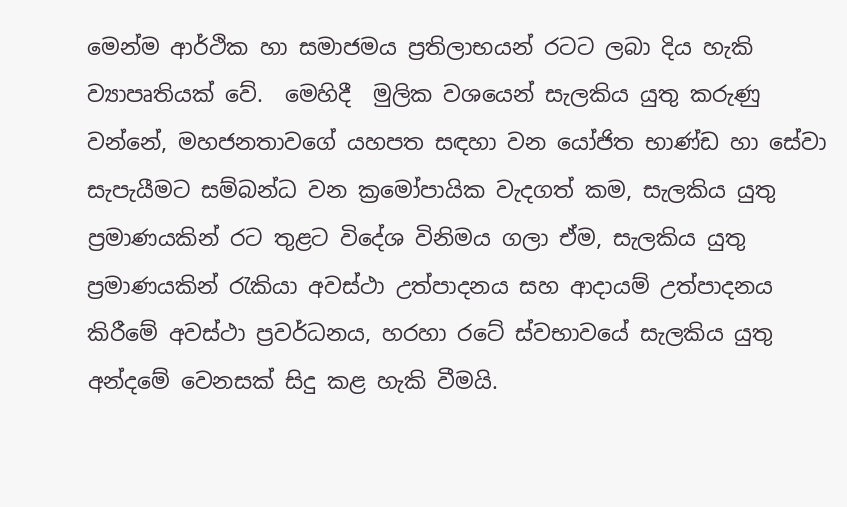මෙන්ම ආර්ථික හා සමාජමය ප්‍රතිලාභයන් රටට ලබා දිය හැකි ව්‍යාපෘතියක් වේ.  මෙහිදී  මුලික වශයෙන් සැලකිය යුතු කරුණු වන්නේ, මහජනතාවගේ යහපත සඳහා වන යෝජිත භාණ්ඩ හා සේවා සැපැයීමට සම්බන්ධ වන ක්‍රමෝපායික වැදගත් කම, සැලකිය යුතු ප්‍රමාණයකින් රට තුළට විදේශ විනිමය ගලා ඒම, සැලකිය යුතු ප්‍රමාණයකින් රැකියා අවස්ථා උත්පාදනය සහ ආදායම් උත්පාදනය කිරීමේ අවස්ථා ප්‍රවර්ධනය, හරහා රටේ ස්වභාවයේ සැලකිය යුතු අන්දමේ වෙනසක් සිදු කළ හැකි වීමයි.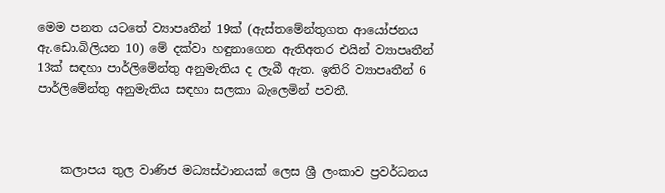මෙම පනත යටතේ ව්‍යාපෘතීන් 19ක් (ඇස්තමේන්තුගත ආයෝජනය ඇ.ඩො.බිලියන 10) මේ දක්වා හඳුනාගෙන ඇතිඅතර එයින් ව්‍යාපෘතීන් 13ක් සඳහා පාර්ලිමේන්තු අනුමැතිය ද ලැබී ඇත. ඉතිරි ව්‍යාපෘතීන් 6 පාර්ලිමේන්තු අනුමැතිය සඳහා සලකා බැලෙමින් පවතී.



    කලාපය තුල වාණිජ මධ්‍යස්ථානයක් ලෙස ශ්‍රී ලංකාව ප්‍රවර්ධනය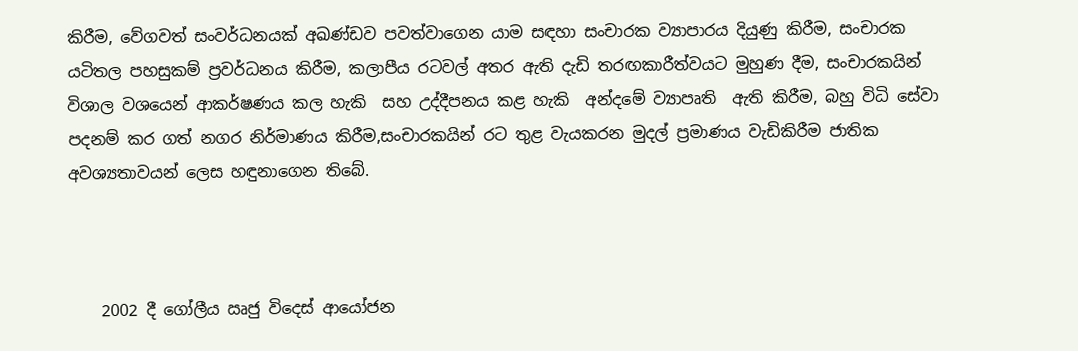කිරීම, වේගවත් සංවර්ධනයක් අඛණ්ඩව පවත්වාගෙන යාම සඳහා සංචාරක ව්‍යාපාරය දියුණු කිරීම, සංචාරක යටිතල පහසුකම් ප්‍රවර්ධනය කිරීම, කලාපීය රටවල් අතර ඇති දැඩි තරඟකාරීත්වයට මුහුණ දීම, සංචාරකයින් විශාල වශයෙන් ආකර්ෂණය කල හැකි  සහ උද්දීපනය කළ හැකි  අන්දමේ ව්‍යාපෘති  ඇති කිරීම, බහු විධි සේවා පදනම් කර ගත් නගර නිර්මාණය කිරීම,සංචාරකයින් රට තුළ වැයකරන මුදල් ප්‍රමාණය වැඩිකිරීම ජාතික අවශ්‍යතාවයන් ලෙස හඳුනාගෙන තිබේ.



    2002 දී ගෝලීය ඍජු විදෙස් ආයෝජන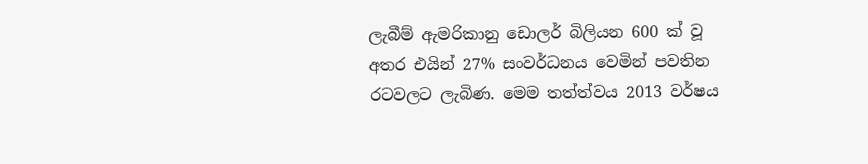ලැබීම් ඇමරිකානු ඩොලර් බිලියන 600 ක් වූ අතර එයින් 27% සංවර්ධනය වෙමින් පවතින රටවලට ලැබිණ. මෙම තත්ත්වය 2013 වර්ෂය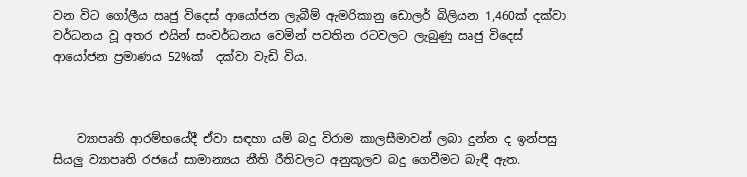වන විට ගෝලීය ඍජු විදෙස් ආයෝජන ලැබීම් ඇමරිකානු ඩොලර් බිලියන 1,460ක් දක්වා වර්ධනය වූ අතර එයින් සංවර්ධනය වෙමින් පවතින රටවලට ලැබුණු ඍජු විදෙස් ආයෝජන ප්‍රමාණය 52%ක්  දක්වා වැඩි විය.



    ව්‍යාපෘති ආරම්භයේදී ඒවා සඳහා යම් බදු විරාම කාලසීමාවන් ලබා දුන්න ද ඉන්පසු සියලු ව්‍යාපෘති රජයේ සාමාන්‍යය නීති රීතිවලට අනුකූලව බදු ගෙවීමට බැඳී ඇත.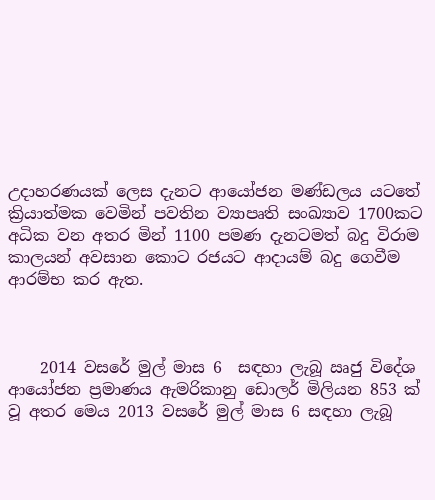උදාහරණයක් ලෙස දැනට ආයෝජන මණ්ඩලය යටතේ ක්‍රියාත්මක වෙමින් පවතින ව්‍යාපෘති සංඛ්‍යාව 1700කට අධික වන අතර මින් 1100 පමණ දැනටමත් බදු විරාම කාලයන් අවසාන කොට රජයට ආදායම් බදු ගෙවීම ආරම්භ කර ඇත.



    2014 වසරේ මුල් මාස 6  සඳහා ලැබූ ඍජු විදේශ ආයෝජන ප්‍රමාණය ඇමරිකානු ඩොලර් මිලියන 853 ක් වූ අතර මෙය 2013 වසරේ මුල් මාස 6 සඳහා ලැබූ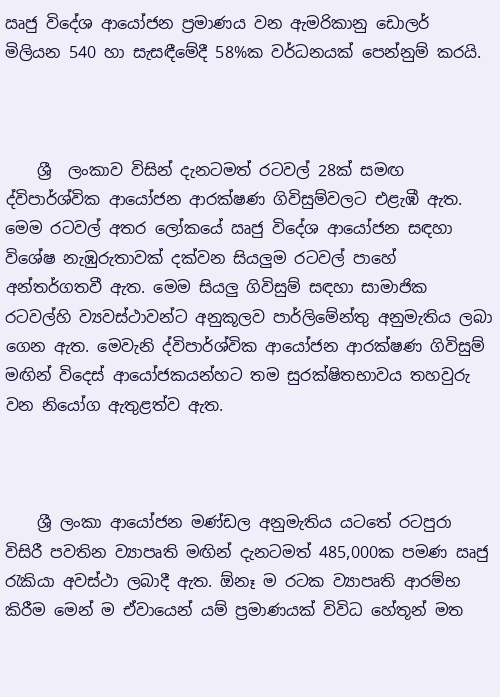ඍජු විදේශ ආයෝජන ප්‍රමාණය වන ඇමරිකානු ඩොලර් මිලියන 540 හා සැසඳීමේදී 58%ක වර්ධනයක් පෙන්නුම් කරයි.



    ශ්‍රී  ලංකාව විසින් දැනටමත් රටවල් 28ක් සමඟ ද්විපාර්ශ්වික ආයෝජන ආරක්ෂණ ගිවිසුම්වලට එළැඹී ඇත. මෙම රටවල් අතර ලෝකයේ ඍජු විදේශ ආයෝජන සඳහා විශේෂ නැඹුරුතාවක් දක්වන සියලුම රටවල් පාහේ අන්තර්ගතවී ඇත. මෙම සියලු ගිවිසුම් සඳහා සාමාජික රටවල්හි ව්‍යවස්ථාවන්ට අනුකූලව පාර්ලිමේන්තු අනුමැතිය ලබා ගෙන ඇත. මෙවැනි ද්විපාර්ශ්වික ආයෝජන ආරක්ෂණ ගිවිසුම් මඟින් විදෙස් ආයෝජකයන්හට තම සුරක්ෂිතභාවය තහවුරු වන නියෝග ඇතුළත්ව ඇත.



    ශ්‍රී ලංකා ආයෝජන මණ්ඩල අනුමැතිය යටතේ රටපුරා විසිරී පවතින ව්‍යාපෘති මඟින් දැනටමත් 485,000ක පමණ ඍජු රැකියා අවස්ථා ලබාදී ඇත. ඕනෑ ම රටක ව්‍යාපෘති ආරම්භ කිරීම මෙන් ම ඒවායෙන් යම් ප්‍රමාණයක් විවිධ හේතූන් මත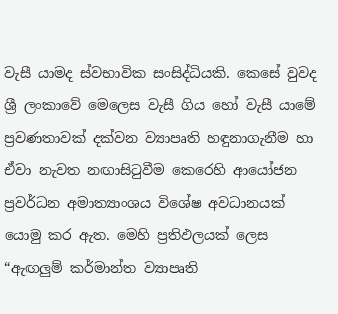වැසී යාමද ස්වභාවික සංසිද්ධියකි. කෙසේ වුවද ශ්‍රී ලංකාවේ මෙලෙස වැසී ගිය හෝ වැසී යාමේ ප්‍රවණතාවක් දක්වන ව්‍යාපෘති හඳුනාගැනීම හා ඒවා නැවත නඟාසිටුවීම කෙරෙහි ආයෝජන ප්‍රවර්ධන අමාත්‍යාංශය විශේෂ අවධානයක් යොමු කර ඇත. මෙහි ප්‍රතිඵලයක් ලෙස “ඇඟලුම් කර්මාන්ත ව්‍යාපෘති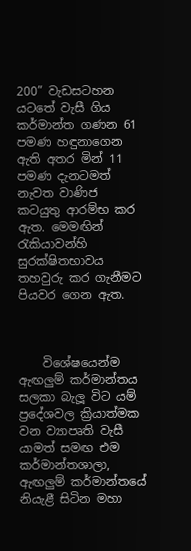200” වැඩසටහන යටතේ වැසී ගිය කර්මාන්ත ගණන 61 පමණ හඳුනාගෙන ඇති අතර මින් 11 පමණ දැනටමත් නැවත වාණිජ කටයුතු ආරම්භ කර ඇත. මෙමඟින් රැකියාවන්හි සුරක්ෂිතභාවය තහවුරු කර ගැනීමට පියවර ගෙන ඇත.



    විශේෂයෙන්ම ඇඟලුම් කර්මාන්තය සලකා බැලූ විට යම් ප්‍රදේශවල ක්‍රියාත්මක වන ව්‍යාපෘති වැසී යාමත් සමඟ එම කර්මාන්තශාලා, ඇඟලුම් කර්මාන්තයේ නියැළී සිටින මහා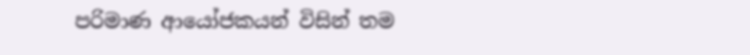පරිමාණ ආයෝජකයන් විසින් තම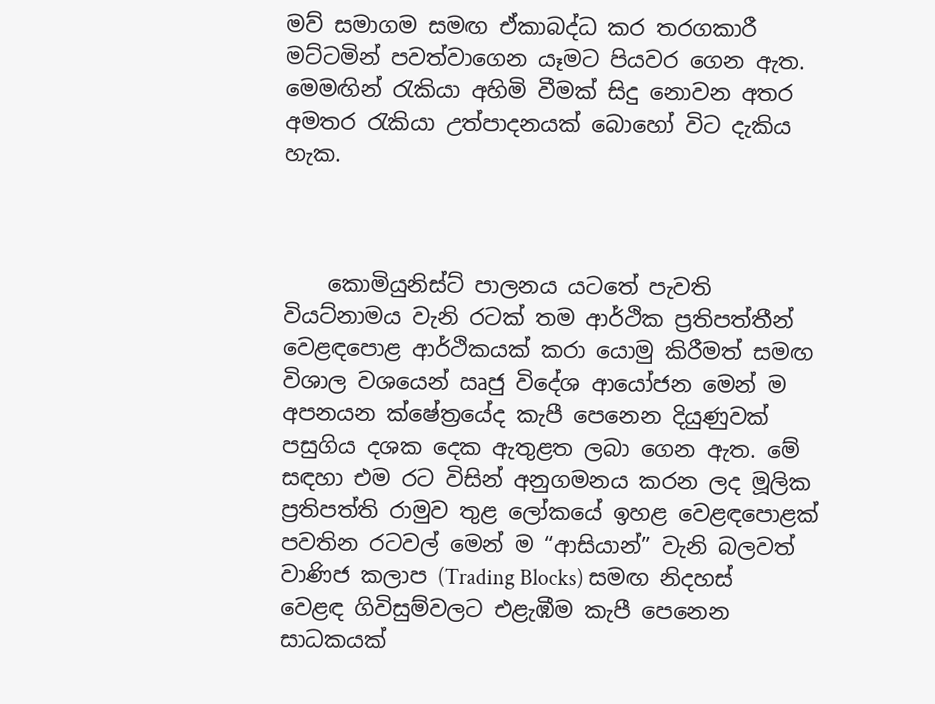මව් සමාගම සමඟ ඒකාබද්ධ කර තරගකාරී මට්ටමින් පවත්වාගෙන යෑමට පියවර ගෙන ඇත. මෙමඟින් රැකියා අහිමි වීමක් සිදු නොවන අතර අමතර රැකියා උත්පාදනයක් බොහෝ විට දැකිය හැක.



    කොමියුනිස්ට් පාලනය යටතේ පැවති වියට්නාමය වැනි රටක් තම ආර්ථික ප්‍රතිපත්තීන් වෙළඳපොළ ආර්ථිකයක් කරා යොමු කිරීමත් සමඟ විශාල වශයෙන් ඍජු විදේශ ආයෝජන මෙන් ම අපනයන ක්ෂේත්‍රයේද කැපී පෙනෙන දියුණුවක් පසුගිය දශක දෙක ඇතුළත ලබා ගෙන ඇත. මේ සඳහා එම රට විසින් අනුගමනය කරන ලද මූලික ප්‍රතිපත්ති රාමුව තුළ ලෝකයේ ඉහළ වෙළඳපොළක් පවතින රටවල් මෙන් ම “ආසියාන්” වැනි බලවත් වාණිජ කලාප (Trading Blocks) සමඟ නිදහස් වෙළඳ ගිවිසුම්වලට එළැඹීම කැපී පෙනෙන සාධකයක්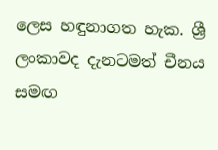ලෙස හඳුනාගත හැක. ශ්‍රී ලංකාවද දැනටමත් චීනය සමඟ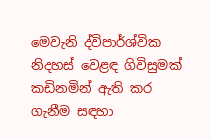මෙවැනි ද්විපාර්ශ්වික නිදහස් වෙළඳ ගිවිසුමක් කඩිනමින් ඇති කර ගැනීම සඳහා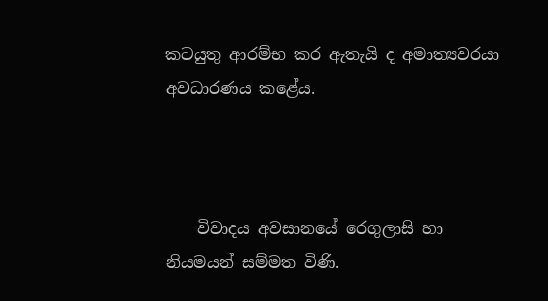කටයුතු ආරම්භ කර ඇතැයි ද අමාත්‍යවරයා අවධාරණය කළේය.



    විවාදය අවසානයේ රෙගුලාසි හා නියමයන් සම්මත විණි.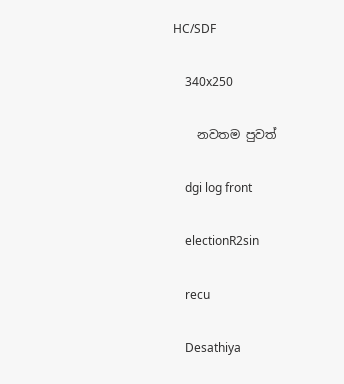HC/SDF

    340x250

    නවතම පුවත්

    dgi log front

    electionR2sin

    recu

    Desathiya